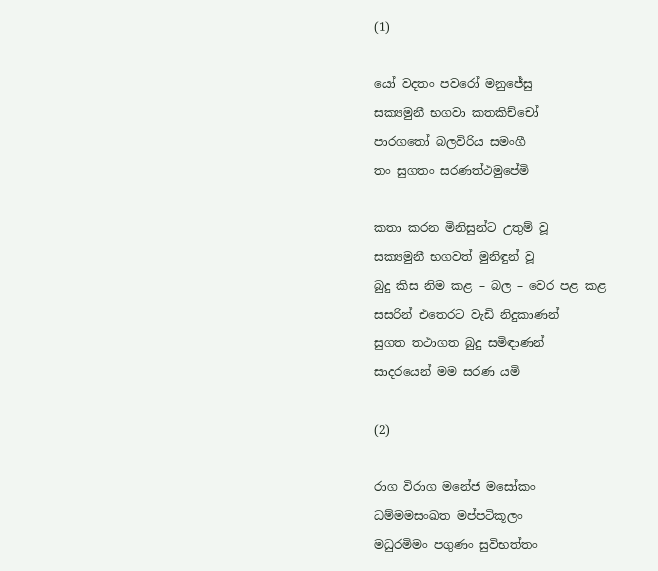(1)

යෝ වදතං පවරෝ මනුජේසු
සක්‍යමුනී භගවා කතකිච්චෝ
පාරගතෝ බලවිරිය සමංගී
තං සුගතං සරණත්ථමුපේමි

කතා කරන මිනිසුන්ට උතුම් වූ
සක්‍යමුනී භගවත් මුනිඳුන් වූ
බුදු කිස නිම කළ – බල – වෙර පළ කළ
සසරින් එතෙරට වැඩි නිදුකාණන්
සුගත තථාගත බුදු සමිඳාණන්
සාදරයෙන් මම සරණ යමි

(2)

රාග විරාග මනේජ මසෝකං
ධම්මමසංඛත මප්පටිකූලං
මධුරමිමං පගුණං සුවිභත්තං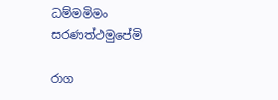ධම්මමිමං සරණත්ථමුපේමි

රාග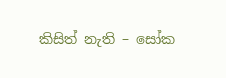කිසිත් නැති – සෝක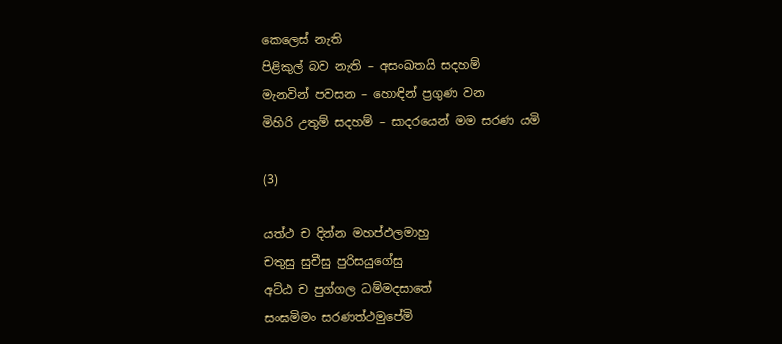කෙලෙස් නැති
පිළිකුල් බව නැති – අසංඛතයි සදහම්
මැනවින් පවසන – හොඳින් ප්‍රගුණ වන
මිහිරි උතුම් සදහම් – සාදරයෙන් මම සරණ යමි

(3)

යත්ථ ච දින්න මහප්ඵලමාහු
චතුසු සුචීසු පුරිසයුගේසු
අට්ඨ ච පුග්ගල ධම්මදසාතේ
සංඝමිමං සරණත්ථමුපේමි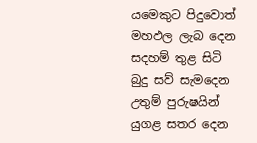යමෙකුට පිදුවොත් මහඵල ලැබ දෙන
සදහම් තුළ සිටි බුදු සව් සැමදෙන
උතුම් පුරුෂයින් යුගළ සතර දෙන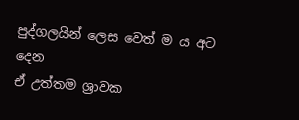පුද්ගලයින් ලෙස වෙත් ම ය අට දෙන
ඒ උත්තම ශ්‍රාවක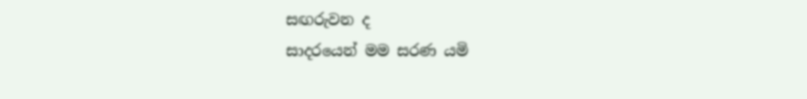සඟරුවන ද
සාදරයෙන් මම සරණ යමි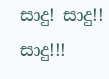සාදු! සාදු!! සාදු!!!